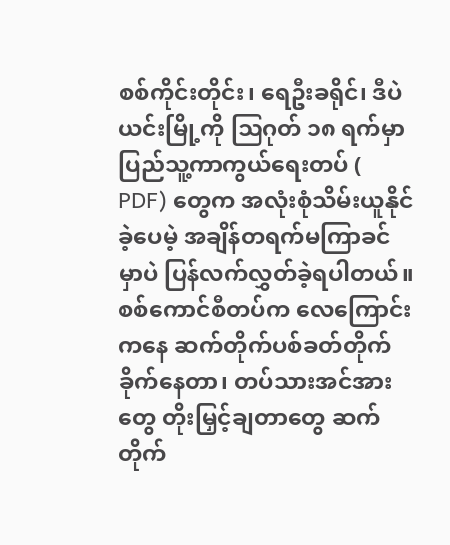စစ်ကိုင်းတိုင်း၊ ရေဦးခရိုင်၊ ဒီပဲယင်းမြို့ကို ဩဂုတ် ၁၈ ရက်မှာ ပြည်သူ့ကာကွယ်ရေးတပ် ( PDF) တွေက အလုံးစုံသိမ်းယူနိုင်ခဲ့ပေမဲ့ အချိန်တရက်မကြာခင်မှာပဲ ပြန်လက်လွှတ်ခဲ့ရပါတယ်။
စစ်ကောင်စီတပ်က လေကြောင်းကနေ ဆက်တိုက်ပစ်ခတ်တိုက်ခိုက်နေတာ၊ တပ်သားအင်အားတွေ တိုးမြှင့်ချတာတွေ ဆက်တိုက်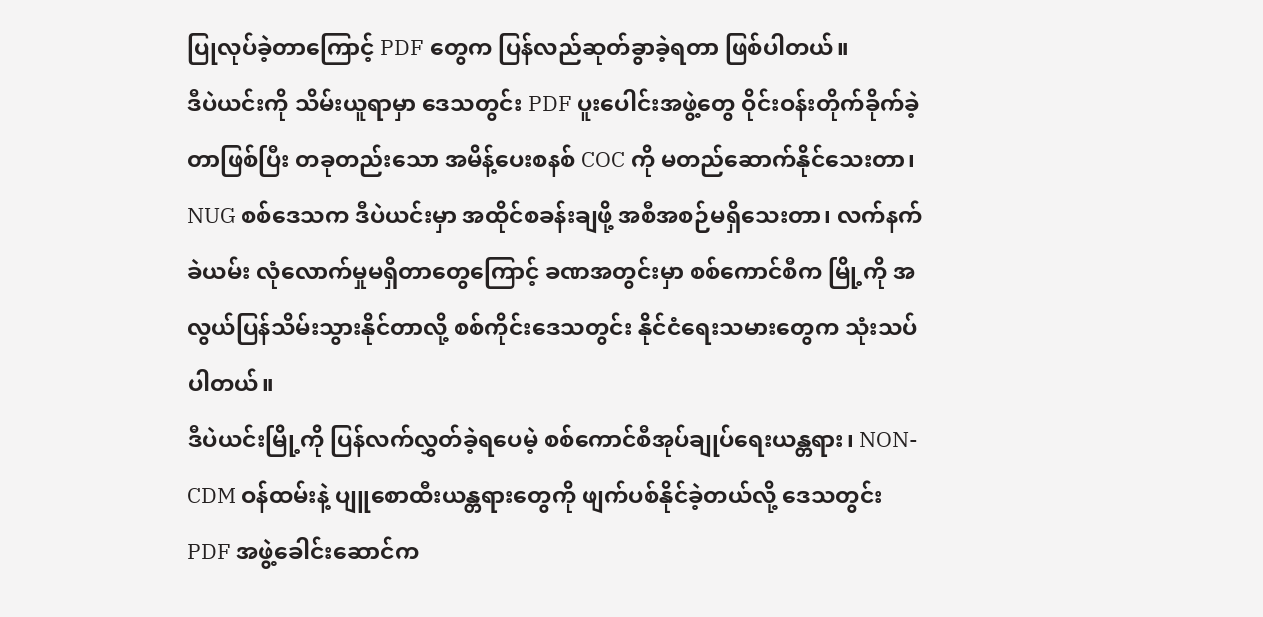ပြုလုပ်ခဲ့တာကြောင့် PDF တွေက ပြန်လည်ဆုတ်ခွာခဲ့ရတာ ဖြစ်ပါတယ်။
ဒီပဲယင်းကို သိမ်းယူရာမှာ ဒေသတွင်း PDF ပူးပေါင်းအဖွဲ့တွေ ဝိုင်းဝန်းတိုက်ခိုက်ခဲ့တာဖြစ်ပြီး တခုတည်းသော အမိန့်ပေးစနစ် COC ကို မတည်ဆောက်နိုင်သေးတာ၊ NUG စစ်ဒေသက ဒီပဲယင်းမှာ အထိုင်စခန်းချဖို့ အစီအစဉ်မရှိသေးတာ၊ လက်နက်ခဲယမ်း လုံလောက်မှုမရှိတာတွေကြောင့် ခဏအတွင်းမှာ စစ်ကောင်စီက မြို့ကို အလွယ်ပြန်သိမ်းသွားနိုင်တာလို့ စစ်ကိုင်းဒေသတွင်း နိုင်ငံရေးသမားတွေက သုံးသပ်ပါတယ်။
ဒီပဲယင်းမြို့ကို ပြန်လက်လွှတ်ခဲ့ရပေမဲ့ စစ်ကောင်စီအုပ်ချုပ်ရေးယန္တရား၊ NON-CDM ဝန်ထမ်းနဲ့ ပျူစောထီးယန္တရားတွေကို ဖျက်ပစ်နိုင်ခဲ့တယ်လို့ ဒေသတွင်း PDF အဖွဲ့ခေါင်းဆောင်က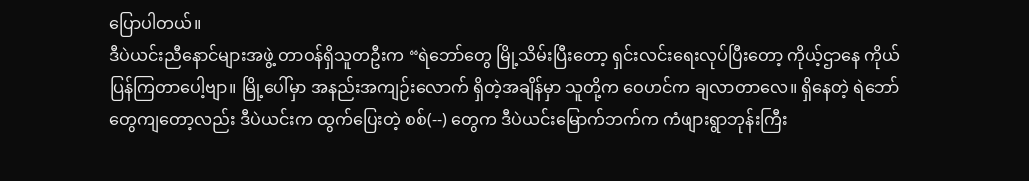ပြောပါတယ်။
ဒီပဲယင်းညီနောင်များအဖွဲ့ တာဝန်ရှိသူတဦးက “ရဲဘော်တွေ မြို့သိမ်းပြီးတော့ ရှင်းလင်းရေးလုပ်ပြီးတော့ ကိုယ့်ဌာနေ ကိုယ်ပြန်ကြတာပေါ့ဗျာ။ မြို့ပေါ်မှာ အနည်းအကျဉ်းလောက် ရှိတဲ့အချိန်မှာ သူတို့က ဝေဟင်က ချလာတာလေ။ ရှိနေတဲ့ ရဲဘော်တွေကျတော့လည်း ဒီပဲယင်းက ထွက်ပြေးတဲ့ စစ်(--) တွေက ဒီပဲယင်းမြောက်ဘက်က ကံဖျားရွာဘုန်းကြီး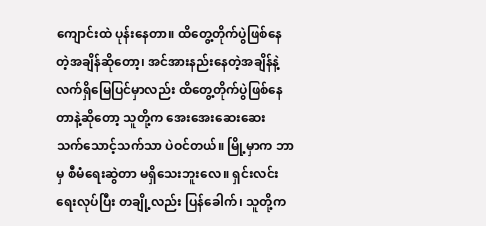ကျောင်းထဲ ပုန်းနေတာ။ ထိတွေ့တိုက်ပွဲဖြစ်နေတဲ့အချိန်ဆိုတော့၊ အင်အားနည်းနေတဲ့အချိန်နဲ့ လက်ရှိမြေပြင်မှာလည်း ထိတွေ့တိုက်ပွဲဖြစ်နေတာနဲ့ဆိုတော့ သူတို့က အေးအေးဆေးဆေး သက်သောင့်သက်သာ ပဲဝင်တယ်။ မြို့မှာက ဘာမှ စီမံရေးဆွဲတာ မရှိသေးဘူးလေ။ ရှင်းလင်းရေးလုပ်ပြီး တချို့လည်း ပြန်ခေါက်၊ သူတို့က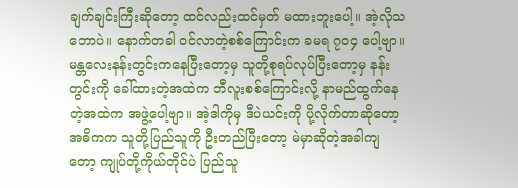ချက်ချင်းကြီးဆိုတော့ ထင်လည်းထင်မှတ် မထားဘူးပေါ့။ အဲ့လိုသဘောပဲ။ နောက်တခါ ဝင်လာတဲ့စစ်ကြောင်းက ခမရ ၇၀၄ ပေါ့ဗျာ။ မန္တလေးနန်းတွင်းကနေပြီးတော့မှ သူတို့စုရပ်လုပ်ပြီးတော့မှ နန်းတွင်းကို ခေါ်ထားတဲ့အထဲက ဘီလူးစစ်ကြောင်းလို့ နာမည်ထွက်နေတဲ့အထဲက အဖွဲ့ပေါ့ဗျာ။ အဲ့ဒါကိုမှ ဒီပဲယင်းကို ပို့လိုက်တာဆိုတော့ အဓိကက သူတို့ပြည်သူကို ဦးတည်ပြီးတော့ မဲမှာဆိုတဲ့အခါကျတော့ ကျုပ်တို့ကိုယ်တိုင်ပဲ ပြည်သူ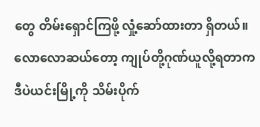တွေ တိမ်းရှောင်ကြဖို့ လှုံ့ဆော်ထားတာ ရှိတယ်။ လောလောဆယ်တော့ ကျုပ်တို့ဂုဏ်ယူလို့ရတာက ဒီပဲယင်းမြို့ကို သိမ်းပိုက်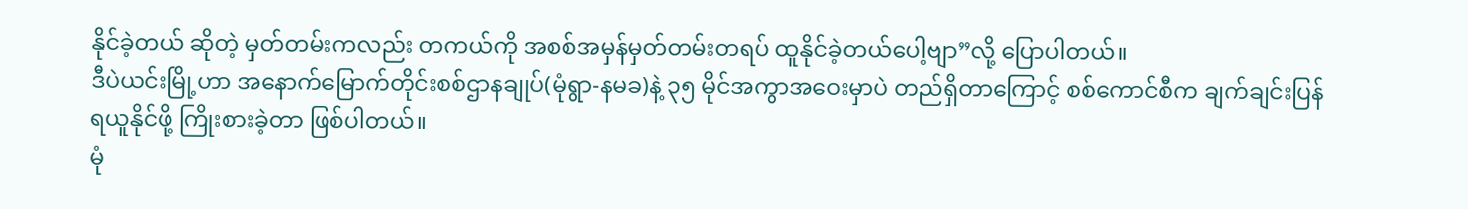နိုင်ခဲ့တယ် ဆိုတဲ့ မှတ်တမ်းကလည်း တကယ်ကို အစစ်အမှန်မှတ်တမ်းတရပ် ထူနိုင်ခဲ့တယ်ပေါ့ဗျာ”လို့ ပြောပါတယ်။
ဒီပဲယင်းမြို့ဟာ အနောက်မြောက်တိုင်းစစ်ဌာနချုပ်(မုံရွာ-နမခ)နဲ့ ၃၅ မိုင်အကွာအဝေးမှာပဲ တည်ရှိတာကြောင့် စစ်ကောင်စီက ချက်ချင်းပြန်ရယူနိုင်ဖို့ ကြိုးစားခဲ့တာ ဖြစ်ပါတယ်။
မုံ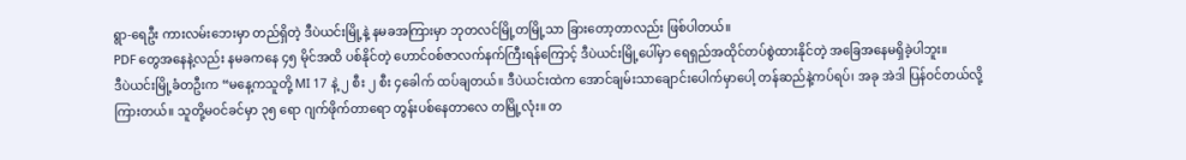ရွာ-ရေဦး ကားလမ်းဘေးမှာ တည်ရှိတဲ့ ဒီပဲယင်းမြို့နဲ့ နမခအကြားမှာ ဘုတလင်မြို့တမြို့သာ ခြားတော့တာလည်း ဖြစ်ပါတယ်။
PDF တွေအနေနဲ့လည်း နမခကနေ ၄၅ မိုင်အထိ ပစ်နိုင်တဲ့ ဟောင်ဝစ်ဇာလက်နက်ကြီးရန်ကြောင့် ဒီပဲယင်းမြို့ပေါ်မှာ ရေရှည်အထိုင်တပ်စွဲထားနိုင်တဲ့ အခြေအနေမရှိခဲ့ပါဘူး။
ဒီပဲယင်းမြို့ခံတဦးက “မနေ့ကသူတို့ MI 17 နဲ့ ၂ စီး ၂ စီး ၄ခေါက် ထပ်ချတယ်။ ဒီပဲယင်းထဲက အောင်ချမ်းသာချောင်းပေါက်မှာပေါ့ တန်ဆည်နဲ့ကပ်ရပ်၊ အခု အဲဒါ ပြန်ဝင်တယ်လို့ ကြားတယ်။ သူတို့မဝင်ခင်မှာ ၃၅ ရော ဂျက်ဖိုက်တာရော တွန်းပစ်နေတာလေ တမြို့လုံး။ တ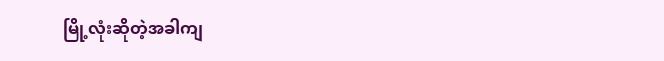မြို့လုံးဆိုတဲ့အခါကျ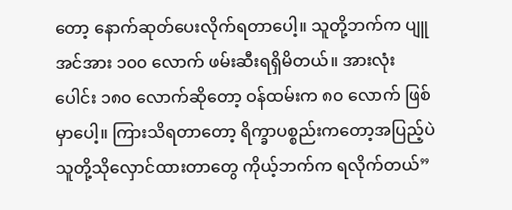တော့ နောက်ဆုတ်ပေးလိုက်ရတာပေါ့။ သူတို့ဘက်က ပျူအင်အား ၁၀၀ လောက် ဖမ်းဆီးရရှိမိတယ်။ အားလုံးပေါင်း ၁၈၀ လောက်ဆိုတော့ ဝန်ထမ်းက ၈၀ လောက် ဖြစ်မှာပေါ့။ ကြားသိရတာတော့ ရိက္ခာပစ္စည်းကတော့အပြည့်ပဲ သူတို့သိုလှောင်ထားတာတွေ ကိုယ့်ဘက်က ရလိုက်တယ်”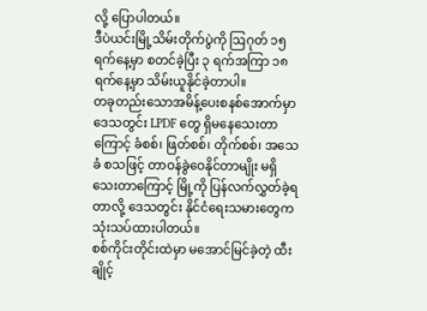လို့ ပြောပါတယ်။
ဒီပဲယင်းမြို့သိမ်းတိုက်ပွဲကို ဩဂုတ် ၁၅ ရက်နေ့မှာ စတင်ခဲ့ပြီး ၃ ရက်အကြာ ၁၈ ရက်နေ့မှာ သိမ်းယူနိုင်ခဲ့တာပါ။
တခုတည်းသောအမိန့်ပေးစနစ်အောက်မှာ ဒေသတွင်း LPDF တွေ ရှိမနေသေးတာကြောင့် ခံစစ်၊ ဖြတ်စစ်၊ တိုက်စစ်၊ အသေခံ စသဖြင့် တာဝန်ခွဲဝေနိုင်တာမျိုး မရှိသေးတာကြောင့် မြို့ကို ပြန်လက်လွှတ်ခဲ့ရတာလို့ ဒေသတွင်း နိုင်ငံရေးသမားတွေက သုံးသပ်ထားပါတယ်။
စစ်ကိုင်းတိုင်းထဲမှာ မအောင်မြင်ခဲ့တဲ့ ထီးချိုင့်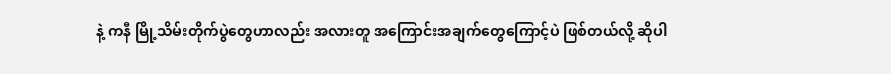နဲ့ ကနီ မြို့သိမ်းတိုက်ပွဲတွေဟာလည်း အလားတူ အကြောင်းအချက်တွေကြောင့်ပဲ ဖြစ်တယ်လို့ ဆိုပါ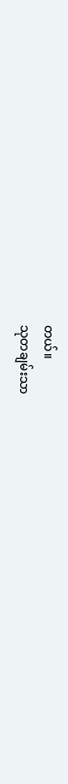တယ်။
သုတချမ်းသာ